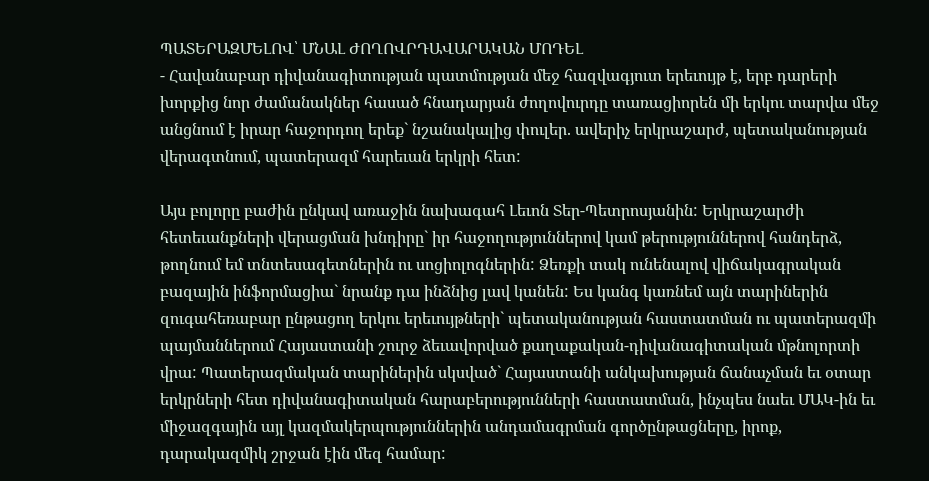ՊԱՏԵՐԱԶՄԵԼՈՎ՝ ՄՆԱԼ ԺՈՂՈՎՐԴԱՎԱՐԱԿԱՆ ՄՈԴԵԼ
- Հավանաբար դիվանագիտության պատմության մեջ հազվագյուտ երեւույթ է, երբ դարերի խորքից նոր ժամանակներ հասած հնադարյան ժողովուրդը տառացիորեն մի երկու տարվա մեջ անցնում է իրար հաջորդող երեք` նշանակալից փուլեր. ավերիչ երկրաշարժ, պետականության վերագտնում, պատերազմ հարեւան երկրի հետ:

Այս բոլորը բաժին ընկավ առաջին նախագահ Լեւոն Տեր-Պետրոսյանին: Երկրաշարժի հետեւանքների վերացման խնդիրը` իր հաջողություններով կամ թերություններով հանդերձ, թողնում եմ տնտեսագետներին ու սոցիոլոգներին: Ձեռքի տակ ունենալով վիճակագրական բազային ինֆորմացիա` նրանք դա ինձնից լավ կանեն: Ես կանգ կառնեմ այն տարիներին զուգահեռաբար ընթացող երկու երեւույթների` պետականության հաստատման ու պատերազմի պայմաններում Հայաստանի շուրջ ձեւավորված քաղաքական-դիվանագիտական մթնոլորտի վրա: Պատերազմական տարիներին սկսված` Հայաստանի անկախության ճանաչման եւ օտար երկրների հետ դիվանագիտական հարաբերությունների հաստատման, ինչպես նաեւ ՄԱԿ-ին եւ միջազգային այլ կազմակերպություններին անդամագրման գործընթացները, իրոք, դարակազմիկ շրջան էին մեզ համար: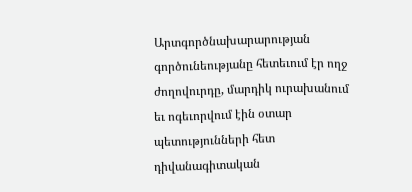Արտգործնախարարության գործունեությանը հետեւում էր ողջ ժողովուրդը, մարդիկ ուրախանում եւ ոգեւորվում էին օտար պետությունների հետ դիվանագիտական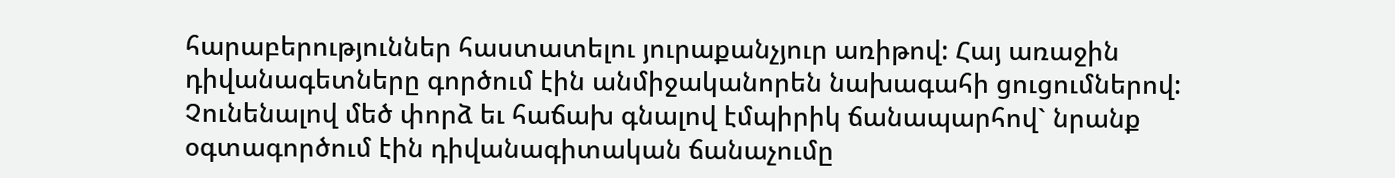հարաբերություններ հաստատելու յուրաքանչյուր առիթով: Հայ առաջին դիվանագետները գործում էին անմիջականորեն նախագահի ցուցումներով: Չունենալով մեծ փորձ եւ հաճախ գնալով էմպիրիկ ճանապարհով` նրանք օգտագործում էին դիվանագիտական ճանաչումը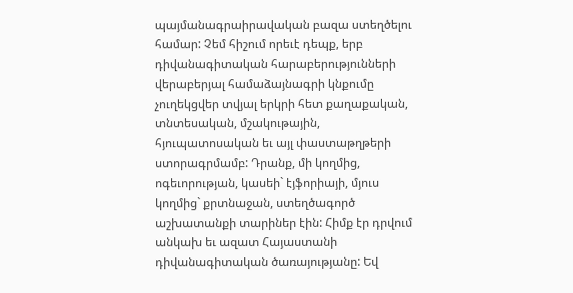պայմանագրաիրավական բազա ստեղծելու համար: Չեմ հիշում որեւէ դեպք, երբ դիվանագիտական հարաբերությունների վերաբերյալ համաձայնագրի կնքումը չուղեկցվեր տվյալ երկրի հետ քաղաքական, տնտեսական, մշակութային, հյուպատոսական եւ այլ փաստաթղթերի ստորագրմամբ: Դրանք, մի կողմից, ոգեւորության, կասեի` էյֆորիայի, մյուս կողմից` քրտնաջան, ստեղծագործ աշխատանքի տարիներ էին: Հիմք էր դրվում անկախ եւ ազատ Հայաստանի դիվանագիտական ծառայությանը: Եվ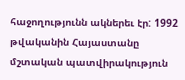հաջողությունն ակներեւ էր: 1992 թվականին Հայաստանը մշտական պատվիրակություն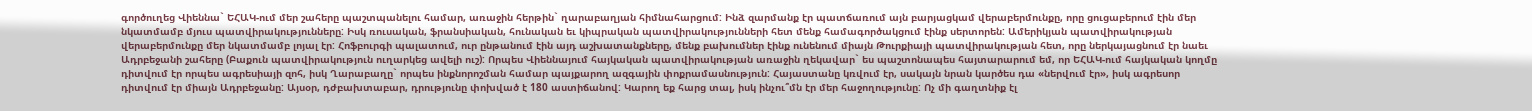գործուղեց Վիեննա` ԵՀԱԿ-ում մեր շահերը պաշտպանելու համար, առաջին հերթին` ղարաբաղյան հիմնահարցում: Ինձ զարմանք էր պատճառում այն բարյացկամ վերաբերմունքը, որը ցուցաբերում էին մեր նկատմամբ մյուս պատվիրակությունները: Իսկ ռուսական, ֆրանսիական, հունական եւ կիպրական պատվիրակությունների հետ մենք համագործակցում էինք սերտորեն: Ամերիկյան պատվիրակության վերաբերմունքը մեր նկատմամբ լոյալ էր: Հոֆբուրգի պալատում, ուր ընթանում էին այդ աշխատանքները, մենք բախումներ էինք ունենում միայն Թուրքիայի պատվիրակության հետ, որը ներկայացնում էր նաեւ Ադրբեջանի շահերը (Բաքուն պատվիրակություն ուղարկեց ավելի ուշ): Որպես Վիեննայում հայկական պատվիրակության առաջին ղեկավար` ես պաշտոնապես հայտարարում եմ, որ ԵՀԱԿ-ում հայկական կողմը դիտվում էր որպես ագրեսիայի զոհ, իսկ Ղարաբաղը` որպես ինքնորոշման համար պայքարող ազգային փոքրամասնություն: Հայաստանը կռվում էր, սակայն նրան կարծես դա «ներվում էր», իսկ ագրեսոր դիտվում էր միայն Ադրբեջանը: Այսօր, դժբախտաբար, դրությունը փոխված է 180 աստիճանով: Կարող եք հարց տալ, իսկ ինչու՞մն էր մեր հաջողությունը: Ոչ մի գաղտնիք էլ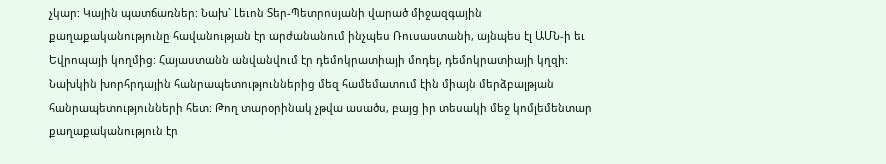չկար: Կային պատճառներ: Նախ` Լեւոն Տեր-Պետրոսյանի վարած միջազգային քաղաքականությունը հավանության էր արժանանում ինչպես Ռուսաստանի, այնպես էլ ԱՄՆ-ի եւ Եվրոպայի կողմից: Հայաստանն անվանվում էր դեմոկրատիայի մոդել, դեմոկրատիայի կղզի: Նախկին խորհրդային հանրապետություններից մեզ համեմատում էին միայն մերձբալթյան հանրապետությունների հետ: Թող տարօրինակ չթվա ասածս, բայց իր տեսակի մեջ կոմլեմենտար քաղաքականություն էր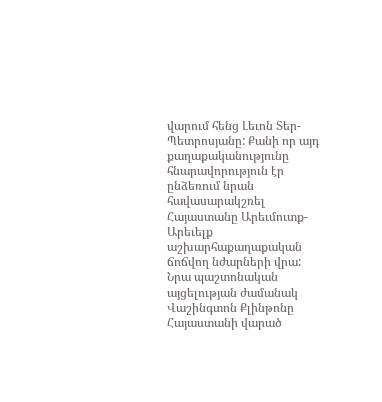վարում հենց Լեւոն Տեր-Պետրոսյանը: Քանի որ այդ քաղաքականությունը հնարավորություն էր ընձեռում նրան հավասարակշռել Հայաստանը Արեւմուտք-Արեւելք աշխարհաքաղաքական ճոճվող նժարների վրա: Նրա պաշտոնական այցելության ժամանակ Վաշինգտոն Քլինթոնը Հայաստանի վարած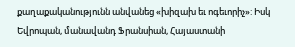քաղաքականությունն անվանեց «խիզախ եւ ոգեւորիչ»: Իսկ Եվրոպան, մանավանդ Ֆրանսիան, Հայաստանի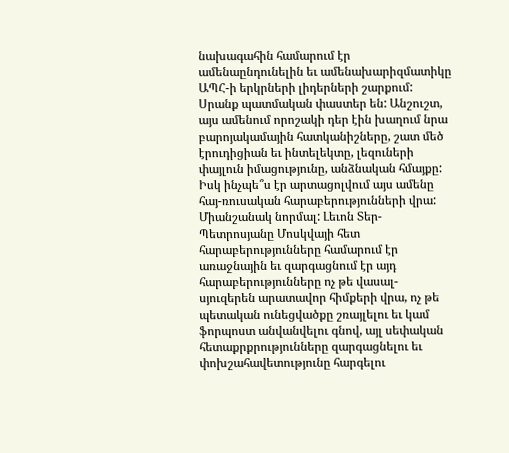նախագահին համարում էր ամենաընդունելին եւ ամենախարիզմատիկը ԱՊՀ-ի երկրների լիդերների շարքում: Սրանք պատմական փաստեր են: Անշուշտ, այս ամենում որոշակի դեր էին խաղում նրա բարոյակամային հատկանիշները, շատ մեծ էրուդիցիան եւ ինտելեկտը, լեզուների փայլուն իմացությունը, անձնական հմայքը: Իսկ ինչպե՞ս էր արտացոլվում այս ամենը հայ-ռուսական հարաբերությունների վրա: Միանշանակ նորմալ: Լեւոն Տեր-Պետրոսյանը Մոսկվայի հետ հարաբերությունները համարում էր առաջնային եւ զարգացնում էր այդ հարաբերությունները ոչ թե վասալ-սյուզերեն արատավոր հիմքերի վրա, ոչ թե պետական ունեցվածքը շռայլելու եւ կամ ֆորպոստ անվանվելու գնով, այլ սեփական հետաքրքրությունները զարգացնելու եւ փոխշահավետությունը հարգելու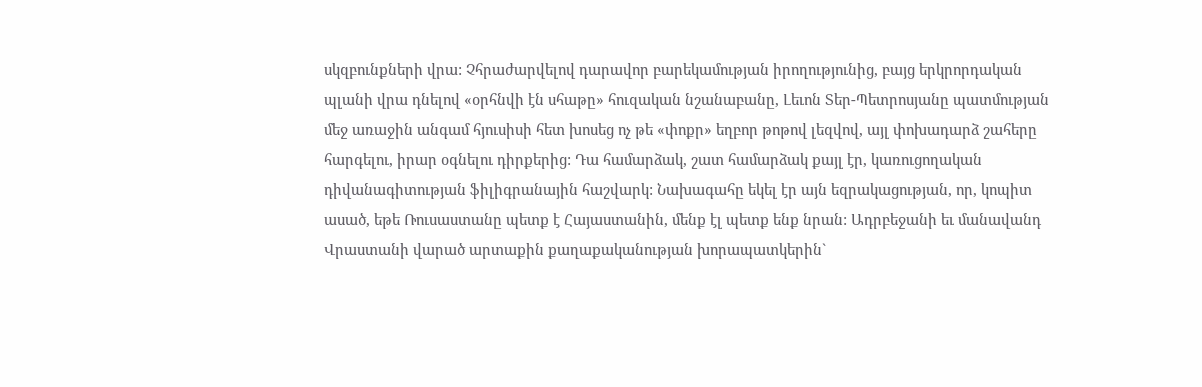սկզբունքների վրա: Չհրաժարվելով դարավոր բարեկամության իրողությունից, բայց երկրորդական պլանի վրա դնելով «օրհնվի էն սհաթը» հուզական նշանաբանը, Լեւոն Տեր-Պետրոսյանը պատմության մեջ առաջին անգամ հյուսիսի հետ խոսեց ոչ թե «փոքր» եղբոր թոթով լեզվով, այլ փոխադարձ շահերը հարգելու, իրար օգնելու դիրքերից: Դա համարձակ, շատ համարձակ քայլ էր, կառուցողական դիվանագիտության ֆիլիգրանային հաշվարկ: Նախագահը եկել էր այն եզրակացության, որ, կոպիտ ասած, եթե Ռուսաստանը պետք է Հայաստանին, մենք էլ պետք ենք նրան: Ադրբեջանի եւ մանավանդ Վրաստանի վարած արտաքին քաղաքականության խորապատկերին`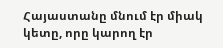Հայաստանը մնում էր միակ կետը, որը կարող էր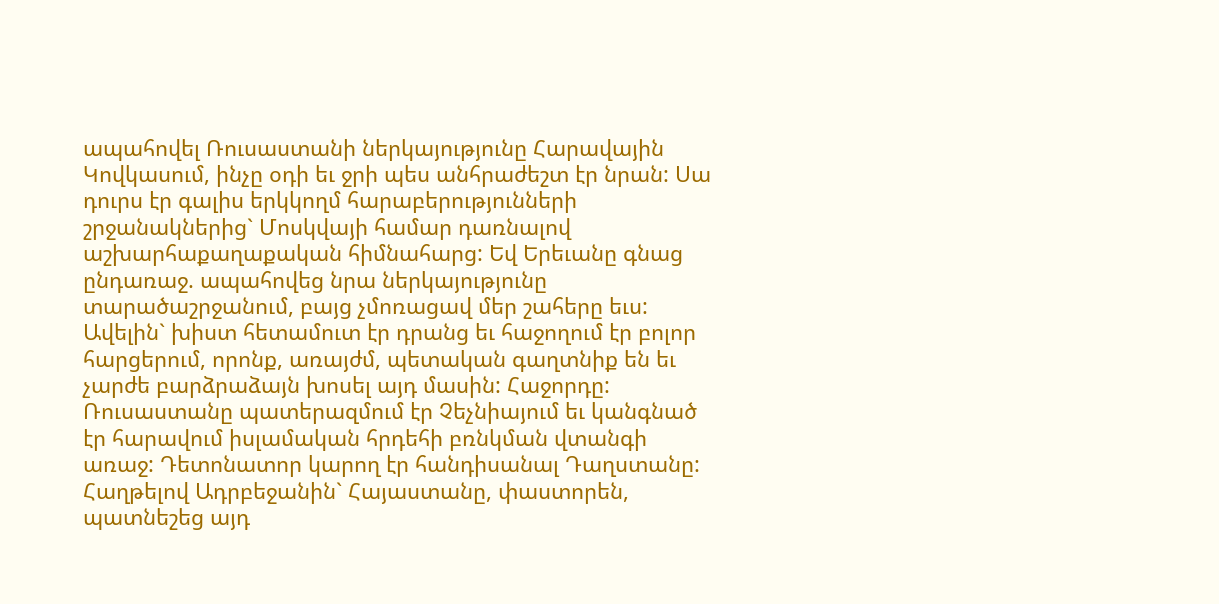ապահովել Ռուսաստանի ներկայությունը Հարավային Կովկասում, ինչը օդի եւ ջրի պես անհրաժեշտ էր նրան: Սա դուրս էր գալիս երկկողմ հարաբերությունների շրջանակներից` Մոսկվայի համար դառնալով աշխարհաքաղաքական հիմնահարց: Եվ Երեւանը գնաց ընդառաջ. ապահովեց նրա ներկայությունը տարածաշրջանում, բայց չմոռացավ մեր շահերը եւս: Ավելին` խիստ հետամուտ էր դրանց եւ հաջողում էր բոլոր հարցերում, որոնք, առայժմ, պետական գաղտնիք են եւ չարժե բարձրաձայն խոսել այդ մասին: Հաջորդը: Ռուսաստանը պատերազմում էր Չեչնիայում եւ կանգնած էր հարավում իսլամական հրդեհի բռնկման վտանգի առաջ: Դետոնատոր կարող էր հանդիսանալ Դաղստանը: Հաղթելով Ադրբեջանին` Հայաստանը, փաստորեն, պատնեշեց այդ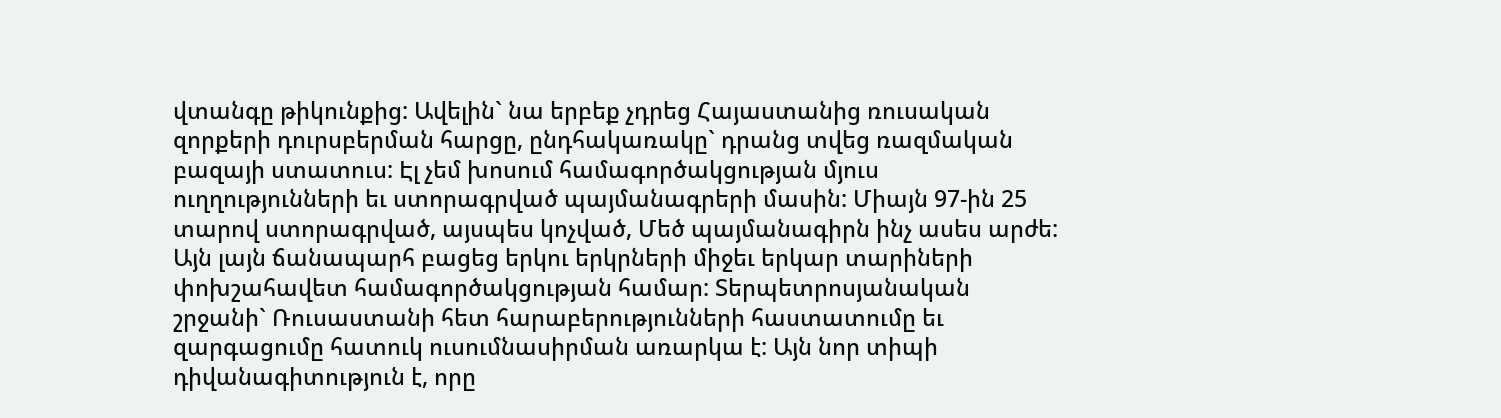վտանգը թիկունքից: Ավելին` նա երբեք չդրեց Հայաստանից ռուսական զորքերի դուրսբերման հարցը, ընդհակառակը` դրանց տվեց ռազմական բազայի ստատուս: Էլ չեմ խոսում համագործակցության մյուս ուղղությունների եւ ստորագրված պայմանագրերի մասին: Միայն 97-ին 25 տարով ստորագրված, այսպես կոչված, Մեծ պայմանագիրն ինչ ասես արժե: Այն լայն ճանապարհ բացեց երկու երկրների միջեւ երկար տարիների փոխշահավետ համագործակցության համար: Տերպետրոսյանական շրջանի` Ռուսաստանի հետ հարաբերությունների հաստատումը եւ զարգացումը հատուկ ուսումնասիրման առարկա է: Այն նոր տիպի դիվանագիտություն է, որը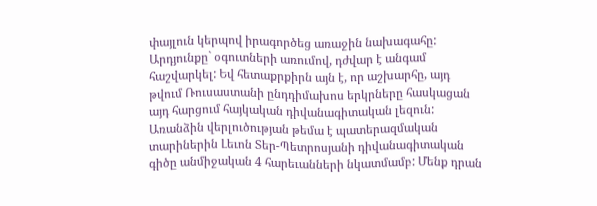փայլուն կերպով իրագործեց առաջին նախագահը: Արդյունքը` օգուտների առումով, դժվար է անգամ հաշվարկել: Եվ հետաքրքիրն այն է, որ աշխարհը, այդ թվում Ռուսաստանի ընդդիմախոս երկրները հասկացան այդ հարցում հայկական դիվանագիտական լեզուն: Առանձին վերլուծության թեմա է պատերազմական տարիներին Լեւոն Տեր-Պետրոսյանի դիվանագիտական գիծը անմիջական 4 հարեւանների նկատմամբ: Մենք դրան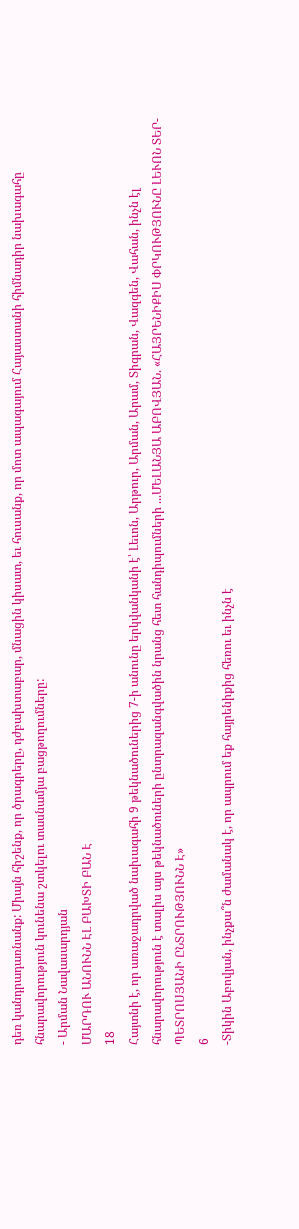դեռ կանդրադառնանք: Միայն հիշենք, որ ծրագրերը, դժբախտաբար, մնացին կիսատ, եւ հուսանք, որ մոտ ապագայում Հայաստանի հիմնադիր նախագահը հնարավորություն կունենա շտկելու տասնամյա բացթողումները:
- Արման Նավասարդյան
ՄԱՐԴՈՒ ԱՆՈՒՆՆ ԷԼ ԲԱԽՏԻ ԲԱՆ Է
18
Հայտնի է, որ առաջադրված նախագահի 9 թեկնածուներից 7-ի անունը երկվանկանի է՝ Լեւոն, Արթուր, Արման, Արամ, Տիգրան, Վազգեն, Վահան, ինչն էլ հնարավորություն է տալիս այս թեկնածուների ընտրազանգվածին նրանց հետ հանդիպումների ...ՄԵԼԱՆՅԱ ԱԲՈՎՅԱՆ. «ՀԱՅՐԵՆԻՔԻՍ ՓՐԿՈՒԹՅՈՒՆԸ ԼԵՒՈՆ ՏԵՐ-ՊԵՏՐՈՍՅԱՆԻ ԸՆՏՐՈՒԹՅՈՒՆՆ Է»
6
-Տիկին Աբովյան, ինչքա՞ն ժամանակ է, որ ապրում եք հայրենիքից հեռու եւ ինչն է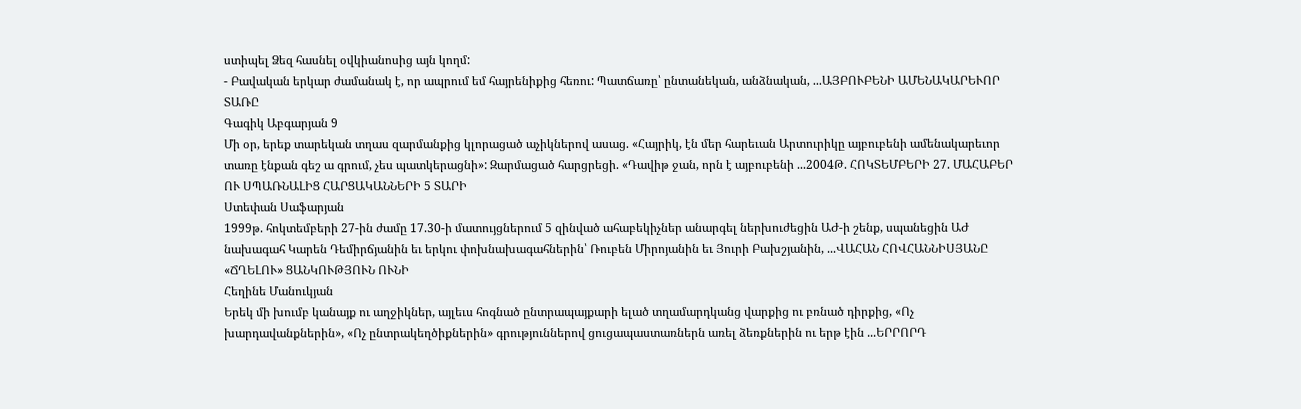ստիպել Ձեզ հասնել օվկիանոսից այն կողմ:
- Բավական երկար ժամանակ է, որ ապրում եմ հայրենիքից հեռու: Պատճառը՝ ընտանեկան, անձնական, ...ԱՅԲՈՒԲԵՆԻ ԱՄԵՆԱԿԱՐԵՒՈՐ ՏԱՌԸ
Գագիկ Աբգարյան 9
Մի օր, երեք տարեկան տղաս զարմանքից կլորացած աչիկներով ասաց. «Հայրիկ, էն մեր հարեւան Արտուրիկը այբուբենի ամենակարեւոր տառը էնքան գեշ ա գրում, չես պատկերացնի»: Զարմացած հարցրեցի. «Դավիթ ջան, որն է այբուբենի ...2004Թ. ՀՈԿՏԵՄԲԵՐԻ 27. ՄԱՀԱԲԵՐ ՈՒ ՍՊԱՌՆԱԼԻՑ ՀԱՐՑԱԿԱՆՆԵՐԻ 5 ՏԱՐԻ
Ստեփան Սաֆարյան
1999թ. հոկտեմբերի 27-ին ժամը 17.30-ի մատույցներում 5 զինված ահաբեկիչներ անարգել ներխուժեցին ԱԺ-ի շենք, սպանեցին ԱԺ նախագահ Կարեն Դեմիրճյանին եւ երկու փոխնախագահներին՝ Ռուբեն Միրոյանին եւ Յուրի Բախշյանին, ...ՎԱՀԱՆ ՀՈՎՀԱՆՆԻՍՅԱՆԸ «ՃՂԵԼՈՒ» ՑԱՆԿՈՒԹՅՈՒՆ ՈՒՆԻ
Հեղինե Մանուկյան
Երեկ մի խումբ կանայք ու աղջիկներ, այլեւս հոգնած ընտրապայքարի ելած տղամարդկանց վարքից ու բռնած դիրքից, «Ոչ խարդավանքներին», «Ոչ ընտրակեղծիքներին» գրություններով ցուցապաստառներն առել ձեռքներին ու երթ էին ...ԵՐՐՈՐԴ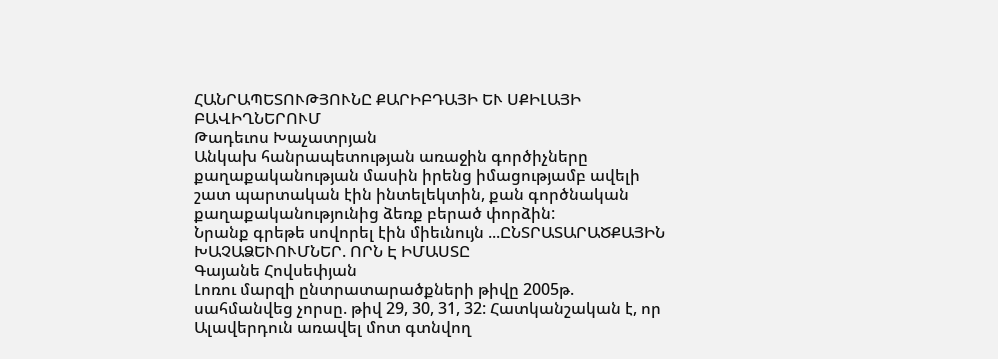ՀԱՆՐԱՊԵՏՈՒԹՅՈՒՆԸ ՔԱՐԻԲԴԱՅԻ ԵՒ ՍՔԻԼԱՅԻ ԲԱՎԻՂՆԵՐՈՒՄ
Թադեւոս Խաչատրյան
Անկախ հանրապետության առաջին գործիչները քաղաքականության մասին իրենց իմացությամբ ավելի շատ պարտական էին ինտելեկտին, քան գործնական քաղաքականությունից ձեռք բերած փորձին:
Նրանք գրեթե սովորել էին միեւնույն ...ԸՆՏՐԱՏԱՐԱԾՔԱՅԻՆ ԽԱՉԱՁԵՒՈՒՄՆԵՐ. ՈՐՆ Է ԻՄԱՍՏԸ
Գայանե Հովսեփյան
Լոռու մարզի ընտրատարածքների թիվը 2005թ. սահմանվեց չորսը. թիվ 29, 30, 31, 32: Հատկանշական է, որ Ալավերդուն առավել մոտ գտնվող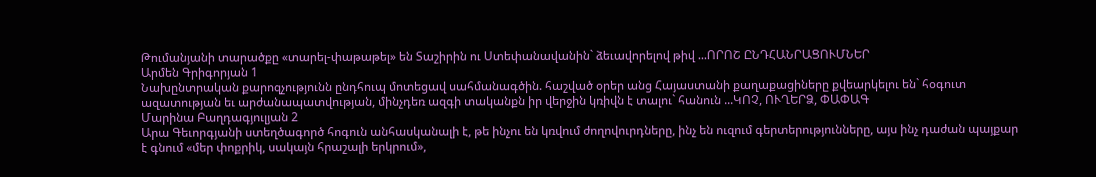Թումանյանի տարածքը «տարել-փաթաթել» են Տաշիրին ու Ստեփանավանին` ձեւավորելով թիվ ...ՈՐՈՇ ԸՆԴՀԱՆՐԱՑՈՒՄՆԵՐ
Արմեն Գրիգորյան 1
Նախընտրական քարոզչությունն ընդհուպ մոտեցավ սահմանագծին. հաշված օրեր անց Հայաստանի քաղաքացիները քվեարկելու են` հօգուտ ազատության եւ արժանապատվության, մինչդեռ ազգի տականքն իր վերջին կռիվն է տալու` հանուն ...ԿՈՉ, ՈՒՂԵՐՁ, ՓԱՓԱԳ
Մարինա Բաղդագյուլյան 2
Արա Գեւորգյանի ստեղծագործ հոգուն անհասկանալի է, թե ինչու են կռվում ժողովուրդները, ինչ են ուզում գերտերությունները, այս ինչ դաժան պայքար է գնում «մեր փոքրիկ, սակայն հրաշալի երկրում»,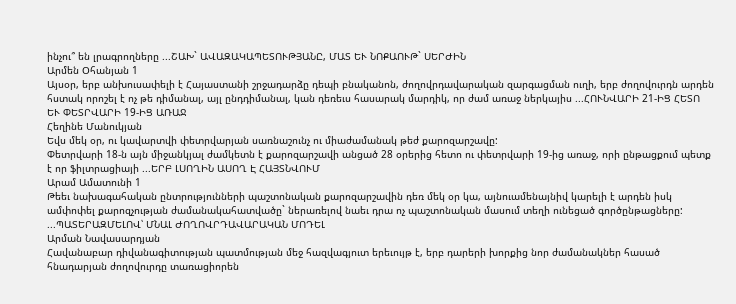ինչու՞ են լրագրողները ...ՇԱԽ` ԱՎԱԶԱԿԱՊԵՏՈՒԹՅԱՆԸ, ՄԱՏ ԵՒ ՆՈՔԱՈՒԹ` ՍԵՐԺԻՆ
Արմեն Օհանյան 1
Այսօր, երբ անխուսափելի է Հայաստանի շրջադարձը դեպի բնականոն, ժողովրդավարական զարգացման ուղի, երբ ժողովուրդն արդեն հստակ որոշել է ոչ թե դիմանալ, այլ ընդդիմանալ, կան դեռեւս հասարակ մարդիկ, որ ժամ առաջ ներկայիս ...ՀՈՒՆՎԱՐԻ 21-ԻՑ ՀԵՏՈ ԵՒ ՓԵՏՐՎԱՐԻ 19-ԻՑ ԱՌԱՋ
Հեղինե Մանուկյան
Եվս մեկ օր, ու կավարտվի փետրվարյան սառնաշունչ ու միաժամանակ թեժ քարոզարշավը:
Փետրվարի 18-ն այն միջանկյալ ժամկետն է քարոզարշավի անցած 28 օրերից հետո ու փետրվարի 19-ից առաջ, որի ընթացքում պետք է որ ֆիլտրացիայի ...ԵՐԲ ԼՍՈՂԻՆ ԱՍՈՂ Է ՀԱՅՏՆՎՈՒՄ
Արամ Ամատունի 1
Թեեւ նախագահական ընտրությունների պաշտոնական քարոզարշավին դեռ մեկ օր կա, այնուամենայնիվ կարելի է արդեն իսկ ամփոփել քարոզչության ժամանակահատվածը` ներառելով նաեւ դրա ոչ պաշտոնական մասում տեղի ունեցած գործընթացները:
...ՊԱՏԵՐԱԶՄԵԼՈՎ՝ ՄՆԱԼ ԺՈՂՈՎՐԴԱՎԱՐԱԿԱՆ ՄՈԴԵԼ
Արման Նավասարդյան
Հավանաբար դիվանագիտության պատմության մեջ հազվագյուտ երեւույթ է, երբ դարերի խորքից նոր ժամանակներ հասած հնադարյան ժողովուրդը տառացիորեն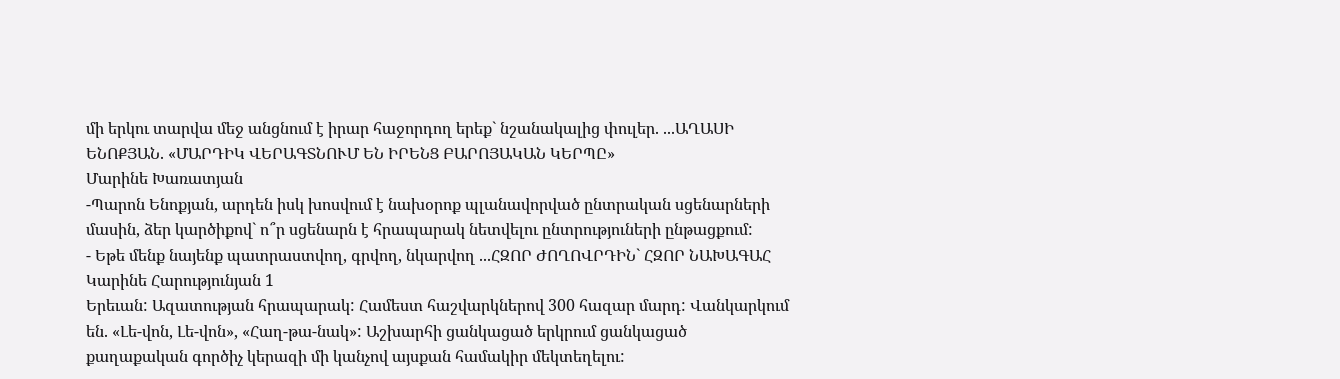մի երկու տարվա մեջ անցնում է իրար հաջորդող երեք` նշանակալից փուլեր. ...ԱՂԱՍԻ ԵՆՈՔՅԱՆ. «ՄԱՐԴԻԿ ՎԵՐԱԳՏՆՈՒՄ ԵՆ ԻՐԵՆՑ ԲԱՐՈՅԱԿԱՆ ԿԵՐՊԸ»
Մարինե Խառատյան
-Պարոն Ենոքյան, արդեն իսկ խոսվում է նախօրոք պլանավորված ընտրական սցենարների մասին, ձեր կարծիքով` ո՞ր սցենարն է հրապարակ նետվելու ընտրություների ընթացքում:
- Եթե մենք նայենք պատրաստվող, գրվող, նկարվող ...ՀԶՈՐ ԺՈՂՈՎՐԴԻՆ` ՀԶՈՐ ՆԱԽԱԳԱՀ
Կարինե Հարությունյան 1
Երեւան: Ազատության հրապարակ: Համեստ հաշվարկներով 300 հազար մարդ: Վանկարկում են. «Լե-վոն, Լե-վոն», «Հաղ-թա-նակ»: Աշխարհի ցանկացած երկրում ցանկացած քաղաքական գործիչ կերազի մի կանչով այսքան համակիր մեկտեղելու: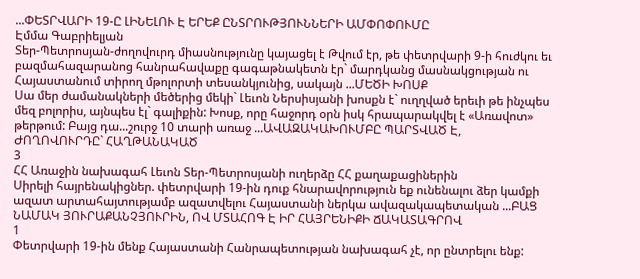...ՓԵՏՐՎԱՐԻ 19-Ը ԼԻՆԵԼՈՒ Է ԵՐԵՔ ԸՆՏՐՈՒԹՅՈՒՆՆԵՐԻ ԱՄՓՈՓՈՒՄԸ
Էմմա Գաբրիելյան
Տեր-Պետրոսյան-ժողովուրդ միասնությունը կայացել է Թվում էր, թե փետրվարի 9-ի հուժկու եւ բազմահազարանոց հանրահավաքը գագաթնակետն էր` մարդկանց մասնակցության ու Հայաստանում տիրող մթոլորտի տեսանկյունից, սակայն ...ՄԵԾԻ ԽՈՍՔ
Սա մեր ժամանակների մեծերից մեկի` Լեւոն Ներսիսյանի խոսքն է` ուղղված երեւի թե ինչպես մեզ բոլորիս, այնպես էլ` գալիքին: Խոսք, որը հաջորդ օրն իսկ հրապարակվել է «Առավոտ» թերթում: Բայց դա...շուրջ 10 տարի առաջ ...ԱՎԱԶԱԿԱԽՈՒՄԲԸ ՊԱՐՏՎԱԾ Է, ԺՈՂՈՎՈՒՐԴԸ` ՀԱՂԹԱՆԱԿԱԾ
3
ՀՀ Առաջին նախագահ Լեւոն Տեր-Պետրոսյանի ուղերձը ՀՀ քաղաքացիներին
Սիրելի հայրենակիցներ. փետրվարի 19-ին դուք հնարավորություն եք ունենալու ձեր կամքի ազատ արտահայտությամբ ազատվելու Հայաստանի ներկա ավազակապետական ...ԲԱՑ ՆԱՄԱԿ ՅՈՒՐԱՔԱՆՉՅՈՒՐԻՆ, ՈՎ ՄՏԱՀՈԳ Է ԻՐ ՀԱՅՐԵՆԻՔԻ ՃԱԿԱՏԱԳՐՈՎ
1
Փետրվարի 19-ին մենք Հայաստանի Հանրապետության նախագահ չէ, որ ընտրելու ենք: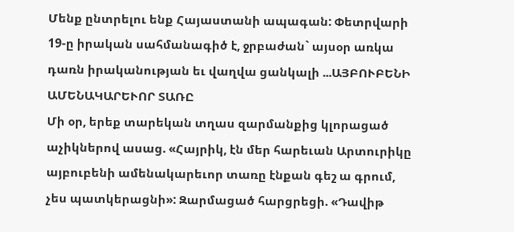Մենք ընտրելու ենք Հայաստանի ապագան: Փետրվարի 19-ը իրական սահմանագիծ է, ջրբաժան` այսօր առկա դառն իրականության եւ վաղվա ցանկալի ...ԱՅԲՈՒԲԵՆԻ ԱՄԵՆԱԿԱՐԵՒՈՐ ՏԱՌԸ
Մի օր, երեք տարեկան տղաս զարմանքից կլորացած աչիկներով ասաց. «Հայրիկ, էն մեր հարեւան Արտուրիկը այբուբենի ամենակարեւոր տառը էնքան գեշ ա գրում, չես պատկերացնի»: Զարմացած հարցրեցի. «Դավիթ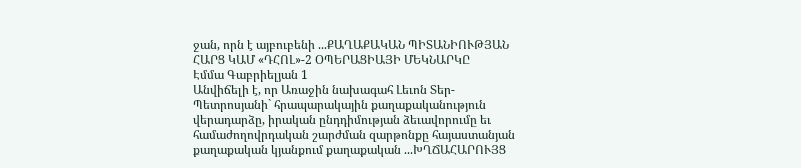ջան, որն է այբուբենի ...ՔԱՂԱՔԱԿԱՆ ՊԻՏԱՆԻՈՒԹՅԱՆ ՀԱՐՑ ԿԱՄ «ԴՀՈԼ»-2 ՕՊԵՐԱՑԻԱՅԻ ՄԵԿՆԱՐԿԸ
Էմմա Գաբրիելյան 1
Անվիճելի է, որ Առաջին նախագահ Լեւոն Տեր-Պետրոսյանի` հրապարակային քաղաքականություն վերադարձը, իրական ընդդիմության ձեւավորումը եւ համաժողովրդական շարժման զարթոնքը հայաստանյան քաղաքական կյանքում քաղաքական ...ԽՂՃԱՀԱՐՈՒՅՑ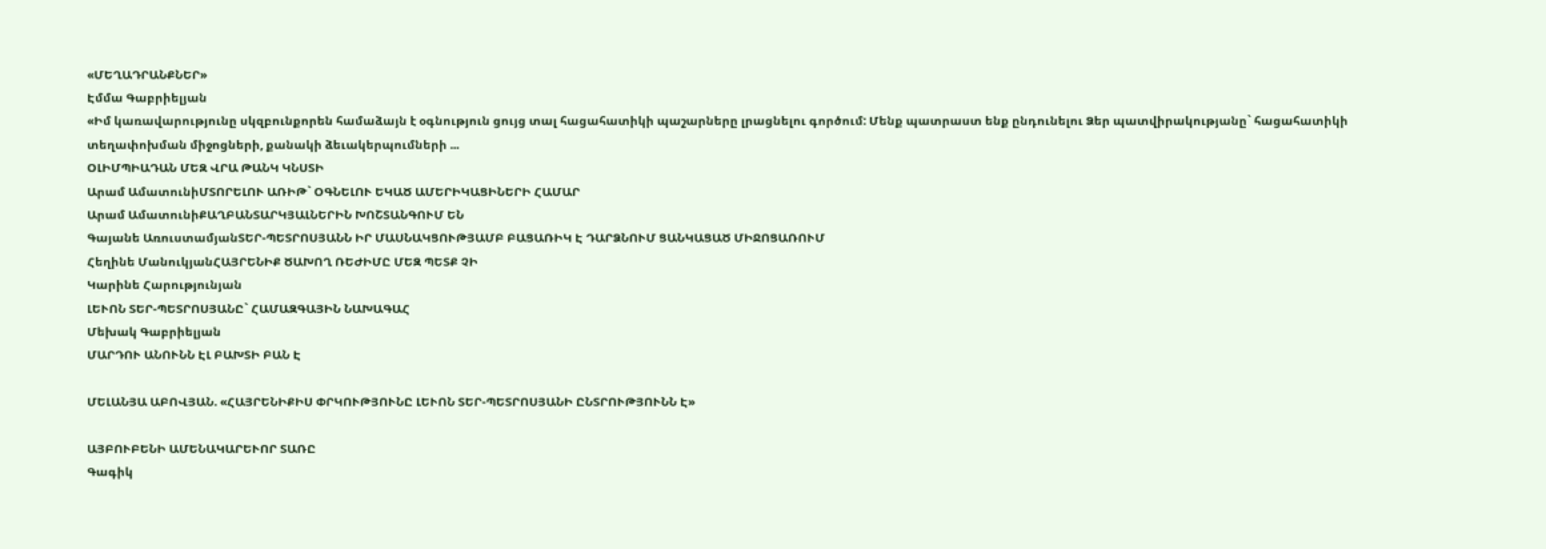«ՄԵՂԱԴՐԱՆՔՆԵՐ»
Էմմա Գաբրիելյան
«Իմ կառավարությունը սկզբունքորեն համաձայն է օգնություն ցույց տալ հացահատիկի պաշարները լրացնելու գործում: Մենք պատրաստ ենք ընդունելու Ձեր պատվիրակությանը` հացահատիկի տեղափոխման միջոցների, քանակի ձեւակերպումների ...
ՕԼԻՄՊԻԱԴԱՆ ՄԵԶ ՎՐԱ ԹԱՆԿ ԿՆՍՏԻ
Արամ ԱմատունիՄՏՈՐԵԼՈՒ ԱՌԻԹ` ՕԳՆԵԼՈՒ ԵԿԱԾ ԱՄԵՐԻԿԱՑԻՆԵՐԻ ՀԱՄԱՐ
Արամ ԱմատունիՔԱՂԲԱՆՏԱՐԿՅԱԼՆԵՐԻՆ ԽՈՇՏԱՆԳՈՒՄ ԵՆ
Գայանե ԱռուստամյանՏԵՐ-ՊԵՏՐՈՍՅԱՆՆ ԻՐ ՄԱՍՆԱԿՑՈՒԹՅԱՄԲ ԲԱՑԱՌԻԿ Է ԴԱՐՁՆՈՒՄ ՑԱՆԿԱՑԱԾ ՄԻՋՈՑԱՌՈՒՄ
Հեղինե ՄանուկյանՀԱՅՐԵՆԻՔ ԾԱԽՈՂ ՌԵԺԻՄԸ ՄԵԶ ՊԵՏՔ ՉԻ
Կարինե Հարությունյան
ԼԵՒՈՆ ՏԵՐ-ՊԵՏՐՈՍՅԱՆԸ` ՀԱՄԱԶԳԱՅԻՆ ՆԱԽԱԳԱՀ
Մեխակ Գաբրիելյան
ՄԱՐԴՈՒ ԱՆՈՒՆՆ ԷԼ ԲԱԽՏԻ ԲԱՆ Է

ՄԵԼԱՆՅԱ ԱԲՈՎՅԱՆ. «ՀԱՅՐԵՆԻՔԻՍ ՓՐԿՈՒԹՅՈՒՆԸ ԼԵՒՈՆ ՏԵՐ-ՊԵՏՐՈՍՅԱՆԻ ԸՆՏՐՈՒԹՅՈՒՆՆ Է»

ԱՅԲՈՒԲԵՆԻ ԱՄԵՆԱԿԱՐԵՒՈՐ ՏԱՌԸ
Գագիկ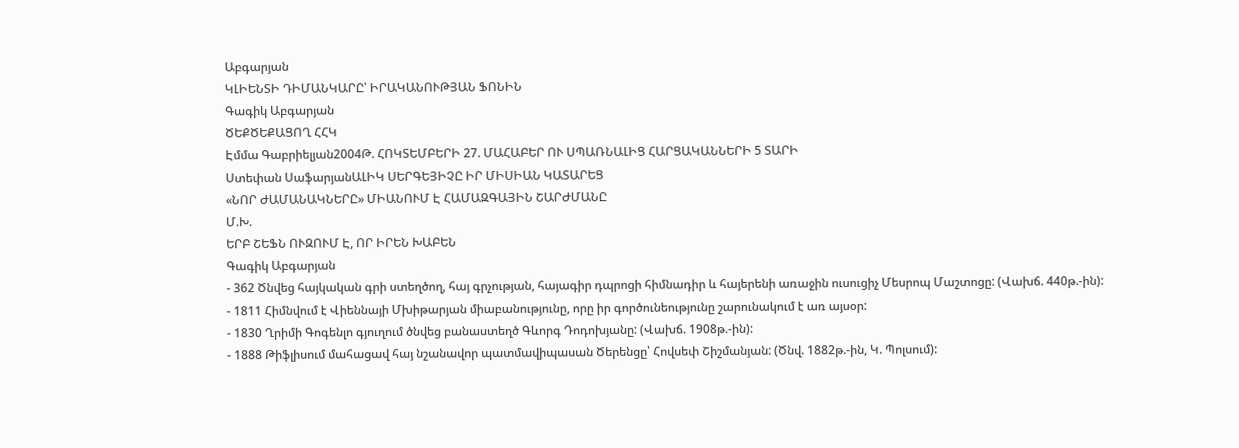Աբգարյան
ԿԼԻԵՆՏԻ ԴԻՄԱՆԿԱՐԸ՝ ԻՐԱԿԱՆՈՒԹՅԱՆ ՖՈՆԻՆ
Գագիկ Աբգարյան
ԾԵՔԾԵՔԱՑՈՂ ՀՀԿ
Էմմա Գաբրիելյան2004Թ. ՀՈԿՏԵՄԲԵՐԻ 27. ՄԱՀԱԲԵՐ ՈՒ ՍՊԱՌՆԱԼԻՑ ՀԱՐՑԱԿԱՆՆԵՐԻ 5 ՏԱՐԻ
Ստեփան ՍաֆարյանԱԼԻԿ ՍԵՐԳԵՅԻՉԸ ԻՐ ՄԻՍԻԱՆ ԿԱՏԱՐԵՑ
«ՆՈՐ ԺԱՄԱՆԱԿՆԵՐԸ» ՄԻԱՆՈՒՄ Է ՀԱՄԱԶԳԱՅԻՆ ՇԱՐԺՄԱՆԸ
Մ.Խ.
ԵՐԲ ՇԵՖՆ ՈՒԶՈՒՄ Է, ՈՐ ԻՐԵՆ ԽԱԲԵՆ
Գագիկ Աբգարյան
- 362 Ծնվեց հայկական գրի ստեղծող, հայ գրչության, հայագիր դպրոցի հիմնադիր և հայերենի առաջին ուսուցիչ Մեսրոպ Մաշտոցը: (Վախճ. 440թ.-ին):
- 1811 Հիմնվում է Վիեննայի Մխիթարյան միաբանությունը, որը իր գործունեությունը շարունակում է առ այսօր:
- 1830 Ղրիմի Գոգենլո գյուղում ծնվեց բանաստեղծ Գևորգ Դոդոխյանը: (Վախճ. 1908թ.-ին):
- 1888 Թիֆլիսում մահացավ հայ նշանավոր պատմավիպասան Ծերենցը՝ Հովսեփ Շիշմանյան: (Ծնվ. 1882թ.-ին, Կ. Պոլսում):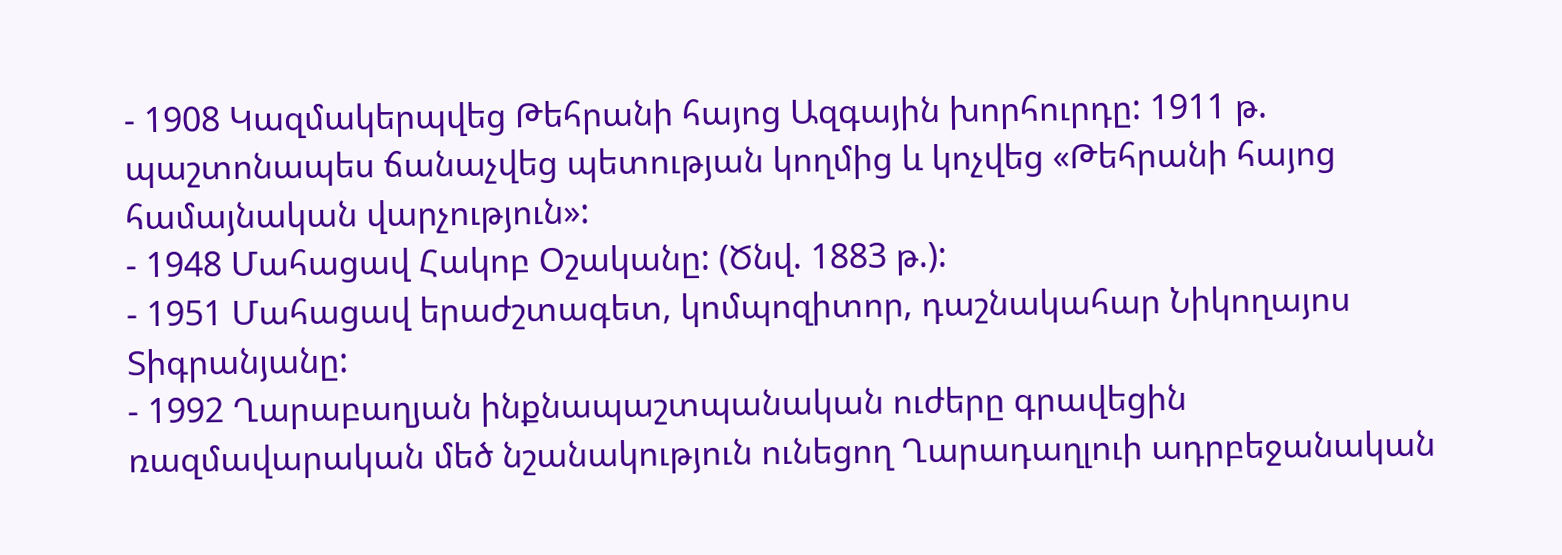- 1908 Կազմակերպվեց Թեհրանի հայոց Ազգային խորհուրդը: 1911 թ. պաշտոնապես ճանաչվեց պետության կողմից և կոչվեց «Թեհրանի հայոց համայնական վարչություն»:
- 1948 Մահացավ Հակոբ Օշականը: (Ծնվ. 1883 թ.):
- 1951 Մահացավ երաժշտագետ, կոմպոզիտոր, դաշնակահար Նիկողայոս Տիգրանյանը:
- 1992 Ղարաբաղյան ինքնապաշտպանական ուժերը գրավեցին ռազմավարական մեծ նշանակություն ունեցող Ղարադաղլուի ադրբեջանական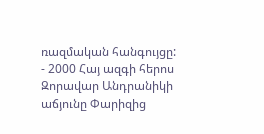ռազմական հանգույցը:
- 2000 Հայ ազգի հերոս Զորավար Անդրանիկի աճյունը Փարիզից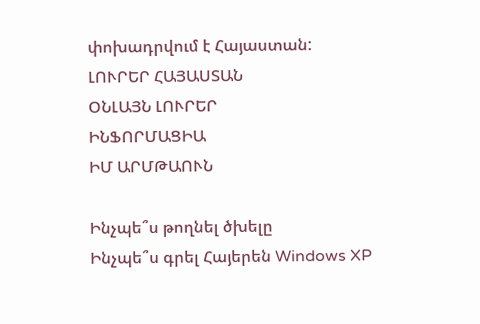փոխադրվում է Հայաստան:
ԼՈՒՐԵՐ ՀԱՅԱՍՏԱՆ
ՕՆԼԱՅՆ ԼՈՒՐԵՐ
ԻՆՖՈՐՄԱՑԻԱ
ԻՄ ԱՐՄԹԱՈՒՆ

Ինչպե՞ս թողնել ծխելը
Ինչպե՞ս գրել Հայերեն Windows XP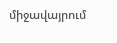միջավայրում